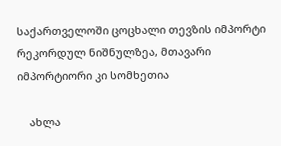საქართველოში ცოცხალი თევზის იმპორტი რეკორდულ ნიშნულზეა, მთავარი იმპორტიორი კი სომხეთია

    ახლა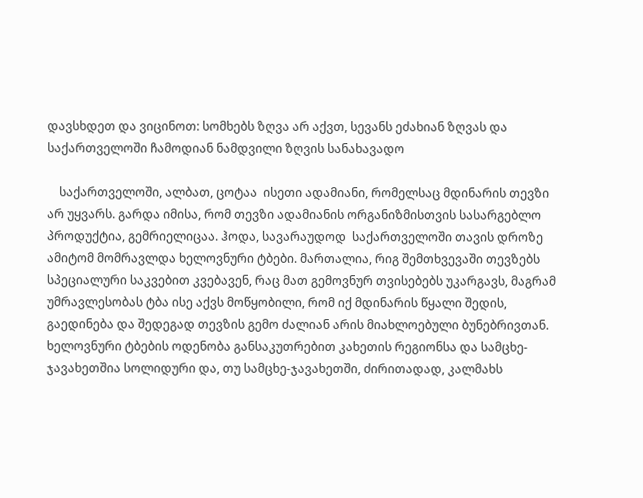დავსხდეთ და ვიცინოთ: სომხებს ზღვა არ აქვთ, სევანს ეძახიან ზღვას და საქართველოში ჩამოდიან ნამდვილი ზღვის სანახავადო

    საქართველოში, ალბათ, ცოტაა  ისეთი ადამიანი, რომელსაც მდინარის თევზი არ უყვარს. გარდა იმისა, რომ თევზი ადამიანის ორგანიზმისთვის სასარგებლო პროდუქტია, გემრიელიცაა. ჰოდა, სავარაუდოდ  საქართველოში თავის დროზე ამიტომ მომრავლდა ხელოვნური ტბები. მართალია, რიგ შემთხვევაში თევზებს სპეციალური საკვებით კვებავენ, რაც მათ გემოვნურ თვისებებს უკარგავს, მაგრამ უმრავლესობას ტბა ისე აქვს მოწყობილი, რომ იქ მდინარის წყალი შედის, გაედინება და შედეგად თევზის გემო ძალიან არის მიახლოებული ბუნებრივთან. ხელოვნური ტბების ოდენობა განსაკუთრებით კახეთის რეგიონსა და სამცხე-ჯავახეთშია სოლიდური და, თუ სამცხე-ჯავახეთში, ძირითადად, კალმახს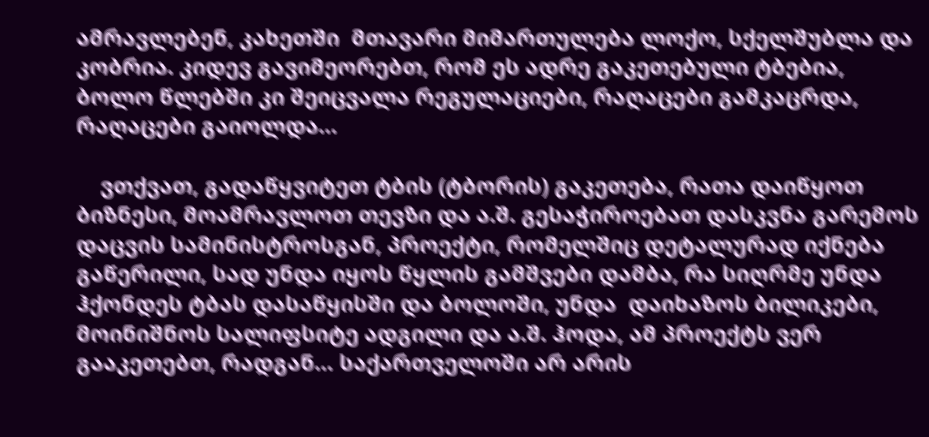ამრავლებენ, კახეთში  მთავარი მიმართულება ლოქო, სქელშუბლა და კობრია. კიდევ გავიმეორებთ, რომ ეს ადრე გაკეთებული ტბებია, ბოლო წლებში კი შეიცვალა რეგულაციები, რაღაცები გამკაცრდა, რაღაცები გაიოლდა…

    ვთქვათ, გადაწყვიტეთ ტბის (ტბორის) გაკეთება, რათა დაიწყოთ ბიზნესი, მოამრავლოთ თევზი და ა.შ. გესაჭიროებათ დასკვნა გარემოს დაცვის სამინისტროსგან, პროექტი, რომელშიც დეტალურად იქნება გაწერილი, სად უნდა იყოს წყლის გამშვები დამბა, რა სიღრმე უნდა ჰქონდეს ტბას დასაწყისში და ბოლოში, უნდა  დაიხაზოს ბილიკები, მოინიშნოს სალიფსიტე ადგილი და ა.შ. ჰოდა, ამ პროექტს ვერ გააკეთებთ, რადგან… საქართველოში არ არის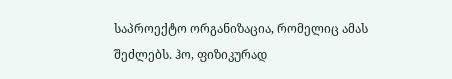საპროექტო ორგანიზაცია, რომელიც ამას შეძლებს. ჰო, ფიზიკურად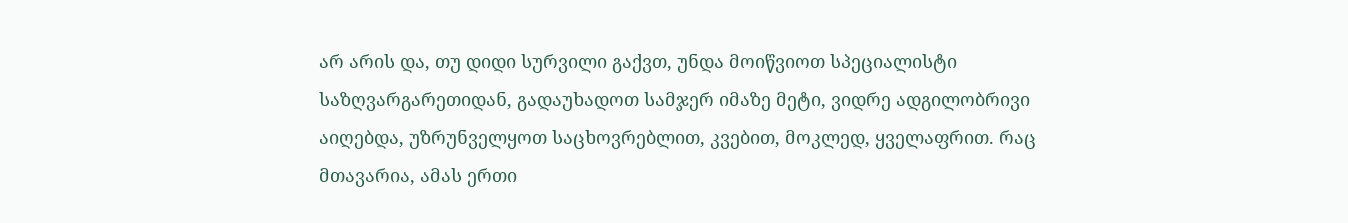არ არის და, თუ დიდი სურვილი გაქვთ, უნდა მოიწვიოთ სპეციალისტი საზღვარგარეთიდან, გადაუხადოთ სამჯერ იმაზე მეტი, ვიდრე ადგილობრივი აიღებდა, უზრუნველყოთ საცხოვრებლით, კვებით, მოკლედ, ყველაფრით. რაც მთავარია, ამას ერთი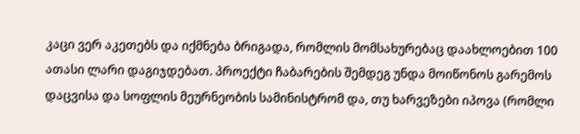კაცი ვერ აკეთებს და იქმნება ბრიგადა, რომლის მომსახურებაც დაახლოებით 100 ათასი ლარი დაგიჯდებათ. პროექტი ჩაბარების შემდეგ უნდა მოიწონოს გარემოს დაცვისა და სოფლის მეურნეობის სამინისტრომ და, თუ ხარვეზები იპოვა (რომლი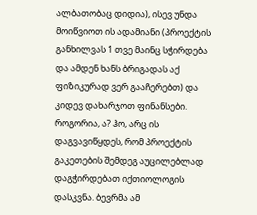ალბათობაც დიდია), ისევ უნდა მოიწვიოთ ის ადამიანი (პროექტის განხილვას 1 თვე მაინც სჭირდება და ამდენ ხანს ბრიგადას აქ ფიზიკურად ვერ გააჩერებთ) და კიდევ დახარჯოთ ფინანსები. როგორია, ა? ჰო, არც ის დაგვავიწყდეს, რომ პროექტის გაკეთების შემდეგ აუცილებლად დაგჭირდებათ იქთიოლოგის დასკვნა. ბევრმა ამ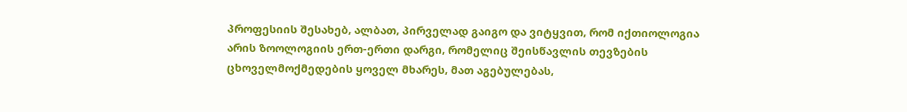პროფესიის შესახებ, ალბათ, პირველად გაიგო და ვიტყვით, რომ იქთიოლოგია არის ზოოლოგიის ერთ-ერთი დარგი, რომელიც შეისწავლის თევზების ცხოველმოქმედების ყოველ მხარეს, მათ აგებულებას,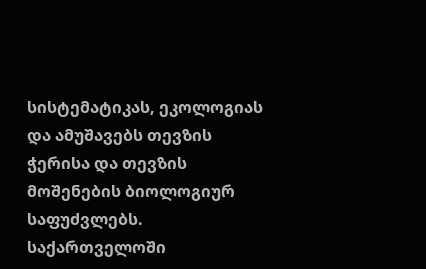სისტემატიკას, ეკოლოგიას და ამუშავებს თევზის ჭერისა და თევზის მოშენების ბიოლოგიურ საფუძვლებს. საქართველოში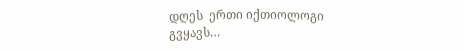დღეს  ერთი იქთიოლოგი გვყავს…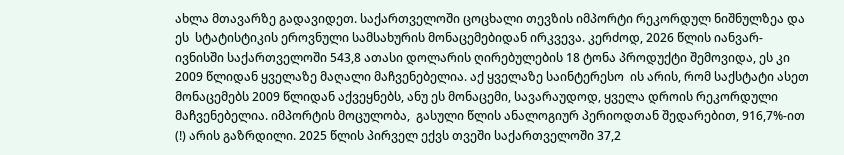ახლა მთავარზე გადავიდეთ. საქართველოში ცოცხალი თევზის იმპორტი რეკორდულ ნიშნულზეა და ეს  სტატისტიკის ეროვნული სამსახურის მონაცემებიდან ირკვევა. კერძოდ, 2026 წლის იანვარ-ივნისში საქართველოში 543,8 ათასი დოლარის ღირებულების 18 ტონა პროდუქტი შემოვიდა, ეს კი 2009 წლიდან ყველაზე მაღალი მაჩვენებელია. აქ ყველაზე საინტერესო  ის არის, რომ საქსტატი ასეთ მონაცემებს 2009 წლიდან აქვეყნებს, ანუ ეს მონაცემი, სავარაუდოდ, ყველა დროის რეკორდული მაჩვენებელია. იმპორტის მოცულობა,  გასული წლის ანალოგიურ პერიოდთან შედარებით, 916,7%-ით (!) არის გაზრდილი. 2025 წლის პირველ ექვს თვეში საქართველოში 37,2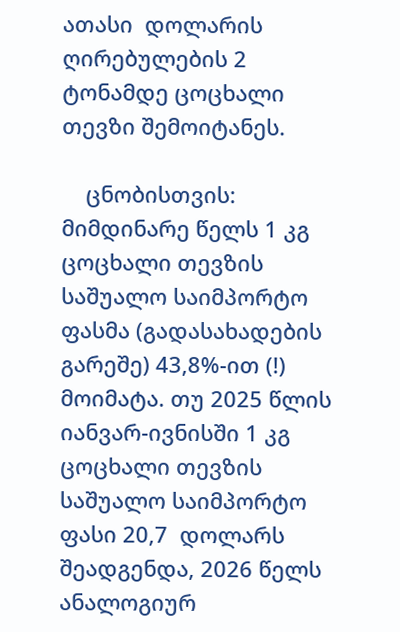ათასი  დოლარის ღირებულების 2 ტონამდე ცოცხალი თევზი შემოიტანეს.

    ცნობისთვის: მიმდინარე წელს 1 კგ ცოცხალი თევზის საშუალო საიმპორტო ფასმა (გადასახადების გარეშე) 43,8%-ით (!) მოიმატა. თუ 2025 წლის იანვარ-ივნისში 1 კგ ცოცხალი თევზის საშუალო საიმპორტო ფასი 20,7  დოლარს შეადგენდა, 2026 წელს ანალოგიურ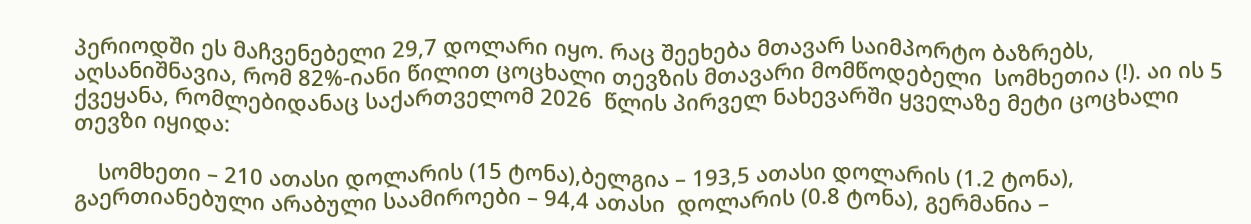პერიოდში ეს მაჩვენებელი 29,7 დოლარი იყო. რაც შეეხება მთავარ საიმპორტო ბაზრებს, აღსანიშნავია, რომ 82%-იანი წილით ცოცხალი თევზის მთავარი მომწოდებელი  სომხეთია (!). აი ის 5 ქვეყანა, რომლებიდანაც საქართველომ 2026  წლის პირველ ნახევარში ყველაზე მეტი ცოცხალი თევზი იყიდა:

    სომხეთი – 210 ათასი დოლარის (15 ტონა),ბელგია – 193,5 ათასი დოლარის (1.2 ტონა), გაერთიანებული არაბული საამიროები – 94,4 ათასი  დოლარის (0.8 ტონა), გერმანია –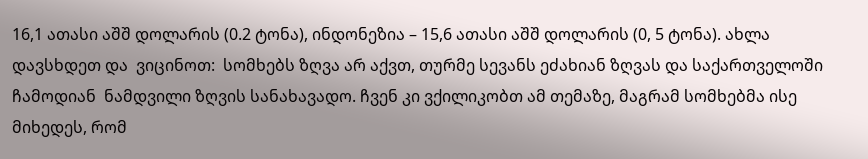16,1 ათასი აშშ დოლარის (0.2 ტონა), ინდონეზია – 15,6 ათასი აშშ დოლარის (0, 5 ტონა). ახლა დავსხდეთ და  ვიცინოთ:  სომხებს ზღვა არ აქვთ, თურმე სევანს ეძახიან ზღვას და საქართველოში ჩამოდიან  ნამდვილი ზღვის სანახავადო. ჩვენ კი ვქილიკობთ ამ თემაზე, მაგრამ სომხებმა ისე მიხედეს, რომ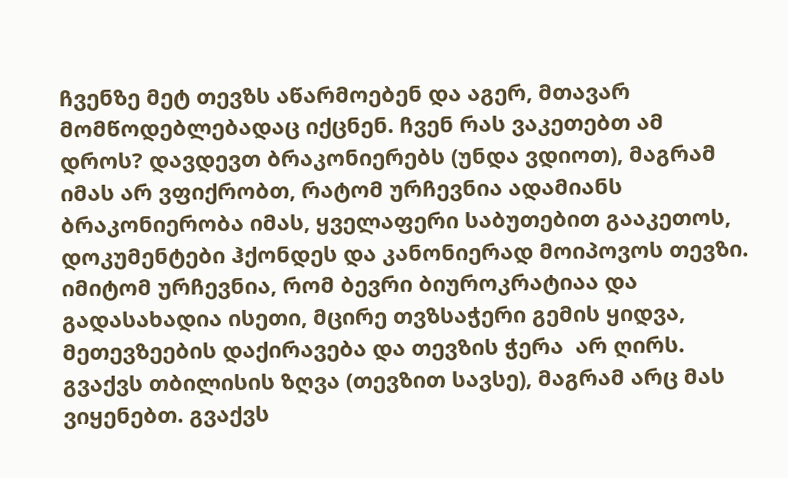ჩვენზე მეტ თევზს აწარმოებენ და აგერ, მთავარ მომწოდებლებადაც იქცნენ. ჩვენ რას ვაკეთებთ ამ დროს? დავდევთ ბრაკონიერებს (უნდა ვდიოთ), მაგრამ იმას არ ვფიქრობთ, რატომ ურჩევნია ადამიანს ბრაკონიერობა იმას, ყველაფერი საბუთებით გააკეთოს, დოკუმენტები ჰქონდეს და კანონიერად მოიპოვოს თევზი.  იმიტომ ურჩევნია, რომ ბევრი ბიუროკრატიაა და გადასახადია ისეთი, მცირე თვზსაჭერი გემის ყიდვა, მეთევზეების დაქირავება და თევზის ჭერა  არ ღირს. გვაქვს თბილისის ზღვა (თევზით სავსე), მაგრამ არც მას ვიყენებთ. გვაქვს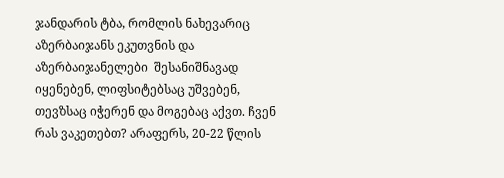ჯანდარის ტბა, რომლის ნახევარიც აზერბაიჯანს ეკუთვნის და აზერბაიჯანელები  შესანიშნავად იყენებენ, ლიფსიტებსაც უშვებენ, თევზსაც იჭერენ და მოგებაც აქვთ. ჩვენ რას ვაკეთებთ? არაფერს, 20-22 წლის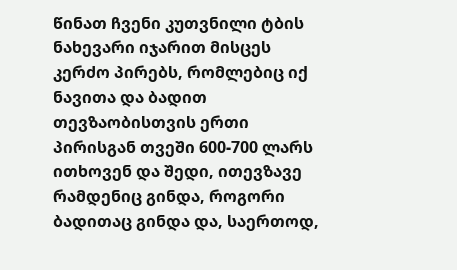წინათ ჩვენი კუთვნილი ტბის ნახევარი იჯარით მისცეს კერძო პირებს, რომლებიც იქ ნავითა და ბადით თევზაობისთვის ერთი პირისგან თვეში 600-700 ლარს ითხოვენ და შედი, ითევზავე რამდენიც გინდა, როგორი ბადითაც გინდა და, საერთოდ,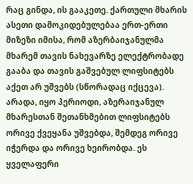რაც გინდა, ის გააკეთე. ქართული მხარის ასეთი დამოკიდებულებაა ერთ-ერთი მიზეზი იმისა, რომ აზერბაიჯანულმა მხარემ თავის ნახევარზე ელექტრობადე გააბა და თავის გაშვებულ ლიფსიტებს აქეთ არ უშვებს (სწორადაც იქცევა). არადა, იყო პერიოდი, აზერაიჯანულ მხარესთან შეთანხმებით ლიფსიტებს ორივე ქვეყანა უშვებდა, შემდეგ ორივე იჭერდა და ორივე ხეირობდა. ეს ყველაფერი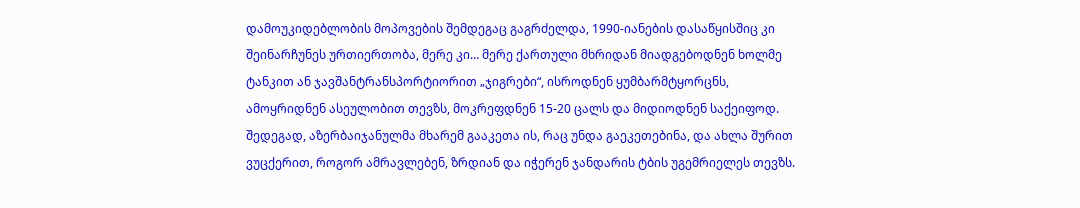დამოუკიდებლობის მოპოვების შემდეგაც გაგრძელდა, 1990-იანების დასაწყისშიც კი შეინარჩუნეს ურთიერთობა, მერე კი… მერე ქართული მხრიდან მიადგებოდნენ ხოლმე ტანკით ან ჯავშანტრანსპორტიორით „ჯიგრები“, ისროდნენ ყუმბარმტყორცნს, ამოყრიდნენ ასეულობით თევზს, მოკრეფდნენ 15-20 ცალს და მიდიოდნენ საქეიფოდ. შედეგად, აზერბაიჯანულმა მხარემ გააკეთა ის, რაც უნდა გაეკეთებინა, და ახლა შურით  ვუცქერით, როგორ ამრავლებენ, ზრდიან და იჭერენ ჯანდარის ტბის უგემრიელეს თევზს.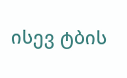ისევ ტბის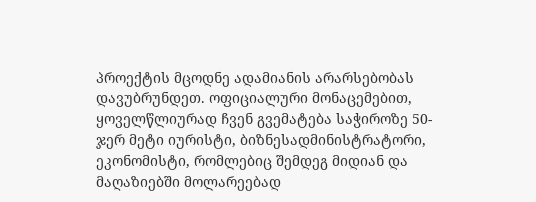პროექტის მცოდნე ადამიანის არარსებობას დავუბრუნდეთ. ოფიციალური მონაცემებით, ყოველწლიურად ჩვენ გვემატება საჭიროზე 50-ჯერ მეტი იურისტი, ბიზნესადმინისტრატორი, ეკონომისტი, რომლებიც შემდეგ მიდიან და მაღაზიებში მოლარეებად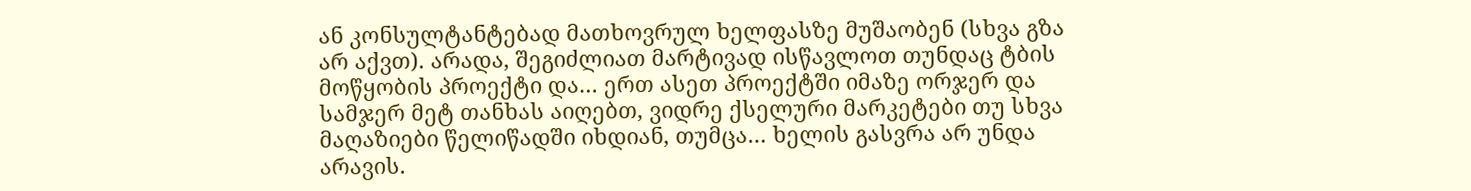ან კონსულტანტებად მათხოვრულ ხელფასზე მუშაობენ (სხვა გზა არ აქვთ). არადა, შეგიძლიათ მარტივად ისწავლოთ თუნდაც ტბის მოწყობის პროექტი და… ერთ ასეთ პროექტში იმაზე ორჯერ და სამჯერ მეტ თანხას აიღებთ, ვიდრე ქსელური მარკეტები თუ სხვა მაღაზიები წელიწადში იხდიან, თუმცა… ხელის გასვრა არ უნდა არავის.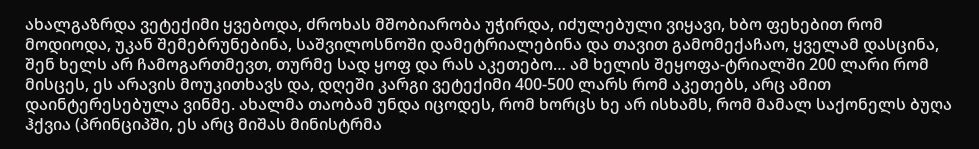ახალგაზრდა ვეტექიმი ყვებოდა, ძროხას მშობიარობა უჭირდა, იძულებული ვიყავი, ხბო ფეხებით რომ მოდიოდა, უკან შემებრუნებინა, საშვილოსნოში დამეტრიალებინა და თავით გამომექაჩაო, ყველამ დასცინა, შენ ხელს არ ჩამოგართმევთ, თურმე სად ყოფ და რას აკეთებო… ამ ხელის შეყოფა-ტრიალში 200 ლარი რომ მისცეს, ეს არავის მოუკითხავს და, დღეში კარგი ვეტექიმი 400-500 ლარს რომ აკეთებს, არც ამით დაინტერესებულა ვინმე. ახალმა თაობამ უნდა იცოდეს, რომ ხორცს ხე არ ისხამს, რომ მამალ საქონელს ბუღა ჰქვია (პრინციპში, ეს არც მიშას მინისტრმა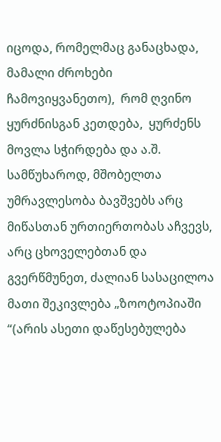იცოდა, რომელმაც განაცხადა, მამალი ძროხები ჩამოვიყვანეთო),  რომ ღვინო ყურძნისგან კეთდება,  ყურძენს მოვლა სჭირდება და ა.შ. სამწუხაროდ, მშობელთა უმრავლესობა ბავშვებს არც მიწასთან ურთიერთობას აჩვევს, არც ცხოველებთან და გვერწმუნეთ, ძალიან სასაცილოა  მათი შეკივლება „ზოოტოპიაში “(არის ასეთი დაწესებულება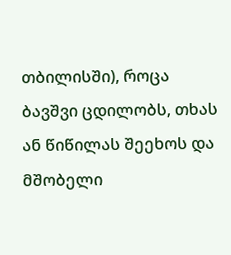თბილისში), როცა ბავშვი ცდილობს, თხას ან წიწილას შეეხოს და მშობელი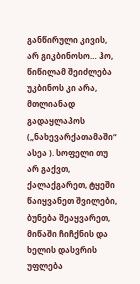განწირული კივის, არ გიკბინოსო… ჰო, წიწილამ შეიძლება უკბინოს კი არა, მთლიანად გადაყლაპოს („ნახევარქათამაში“ ასეა ). სოფელი თუ არ გაქვთ, ქალაქგარეთ, ტყეში წაიყვანეთ შვილები, ბუნება შეაყვარეთ, მიწაში ჩიჩქნის და ხელის დასვრის უფლება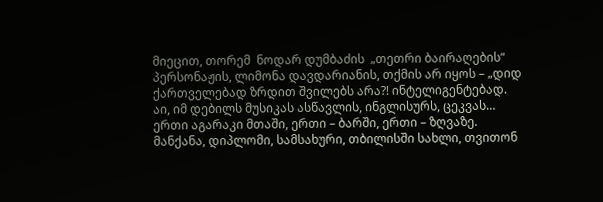მიეცით, თორემ  ნოდარ დუმბაძის  „თეთრი ბაირაღების“ პერსონაჟის, ლიმონა დავდარიანის, თქმის არ იყოს – „დიდ ქართველებად ზრდით შვილებს არა?! ინტელიგენტებად. აი, იმ დებილს მუსიკას ასწავლის, ინგლისურს, ცეკვას… ერთი აგარაკი მთაში, ერთი – ბარში, ერთი – ზღვაზე. მანქანა, დიპლომი, სამსახური, თბილისში სახლი, თვითონ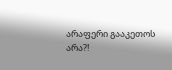არაფერი გააკეთოს არა?!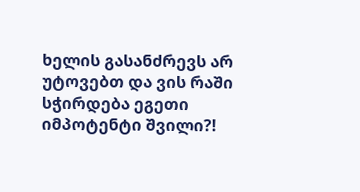ხელის გასანძრევს არ უტოვებთ და ვის რაში სჭირდება ეგეთი იმპოტენტი შვილი?!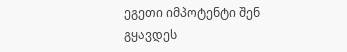ეგეთი იმპოტენტი შენ გყავდეს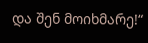და შენ მოიხმარე!“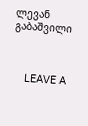ლევან გაბაშვილი



    LEAVE A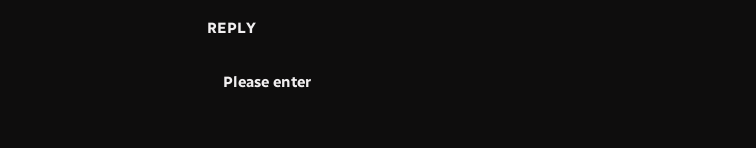REPLY

    Please enter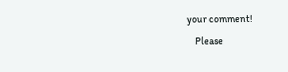your comment!
    Please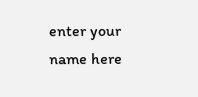enter your name here